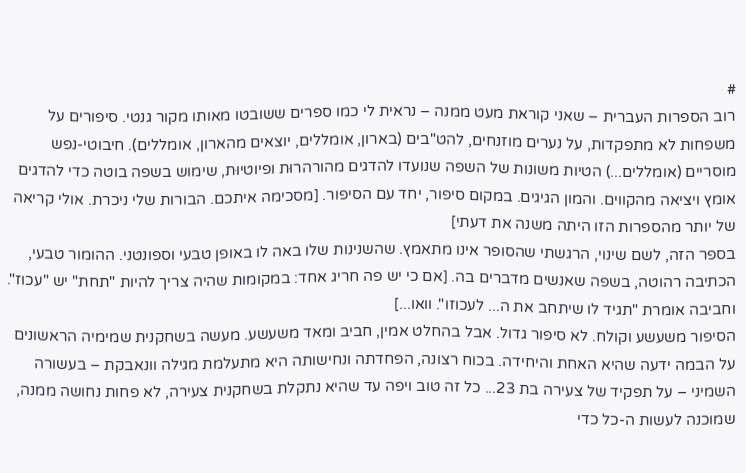#
רוב הספרות העברית – שאני קוראת מעט ממנה – נראית לי כמו ספרים ששובטו מאותו מקור גנטי. סיפורים על משפחות לא מתפקדות, על נערים מוזנחים, להט"בים (בארון, אומללים, יוצאים מהארון, אומללים). חיבוטי-נפש מוסריים (אומללים...) הטיות משונות של השפה שנועדו להדגים מהורהרוּת ופיוטיוּת, שימוש בשפה בוטה כדי להדגים אומץ ויציאה מהקווים. והמון הגיגים. במקום סיפור, יחד עם הסיפור. [מסכימה איתכם. הבורות שלי ניכרת. אולי קריאה של יותר מהספרות הזו היתה משנה את דעתי]
בספר הזה, לשם שינוי, הרגשתי שהסופר אינו מתאמץ. שהשנינות שלו באה לו באופן טבעי וספונטני. ההומור טבעי, הכתיבה רהוטה, בשפה שאנשים מדברים בה. [אם כי יש פה חריג אחד: במקומות שהיה צריך להיות "תחת" יש "עכוז". וחביבה אומרת "תגיד לו שיתחב את ה... לעכוזו". וואו...]
הסיפור משעשע וקולח. לא סיפור גדול. אבל בהחלט אמין, חביב ומאד משעשע. מעשה בשחקנית שמימיה הראשונים על הבמה ידעה שהיא האחת והיחידה. בכוח רצונה, הפחדתה ונחישותה היא מתעלמת מגילה וונאבקת – בעשורה השמיני – על תפקיד של צעירה בת 23... כל זה טוב ויפה עד שהיא נתקלת בשחקנית צעירה, לא פחות נחושה ממנה, שמוכנה לעשות ה-כל כדי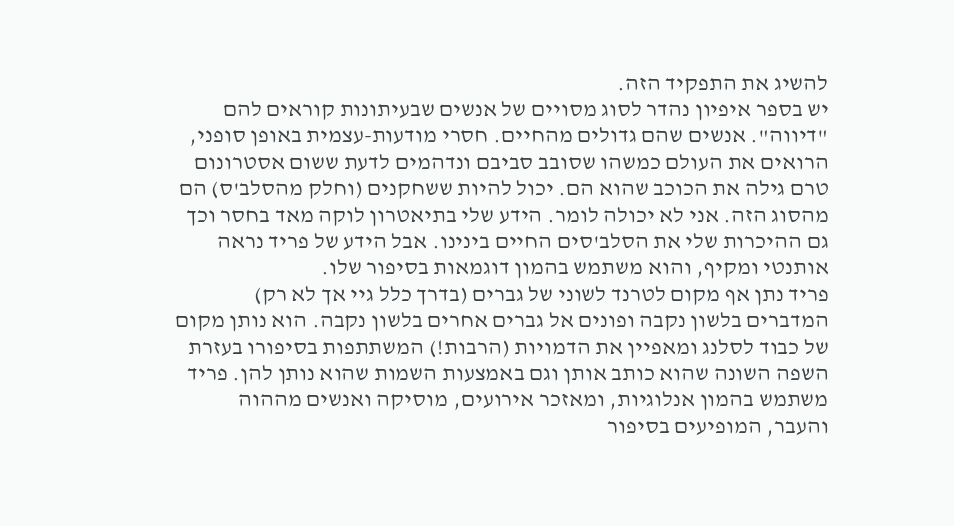להשיג את התפקיד הזה.
יש בספר איפיון נהדר לסוג מסויים של אנשים שבעיתונות קוראים להם "דיווה". אנשים שהם גדולים מהחיים. חסרי מודעות-עצמית באופן סופני, הרואים את העולם כמשהו שסובב סביבם ונדהמים לדעת ששום אסטרונום טרם גילה את הכוכב שהוא הם. יכול להיות ששחקנים (וחלק מהסלב'ס) הם מהסוג הזה. אני לא יכולה לומר. הידע שלי בתיאטרון לוקה מאד בחסר וכך גם ההיכרות שלי את הסלב'סים החיים בינינו. אבל הידע של פריד נראה אותנטי ומקיף, והוא משתמש בהמון דוגמאות בסיפור שלו.
פריד נתן אף מקום לטרנד לשוני של גברים (בדרך כלל גיי אך לא רק) המדברים בלשון נקבה ופונים אל גברים אחרים בלשון נקבה. הוא נותן מקום של כבוד לסלנג ומאפיין את הדמויות (הרבות!) המשתתפות בסיפורו בעזרת השפה השונה שהוא כותב אותן וגם באמצעות השמות שהוא נותן להן. פריד משתמש בהמון אנלוגיות, ומאזכר אירועים, מוסיקה ואנשים מההוה והעבר, המופיעים בסיפור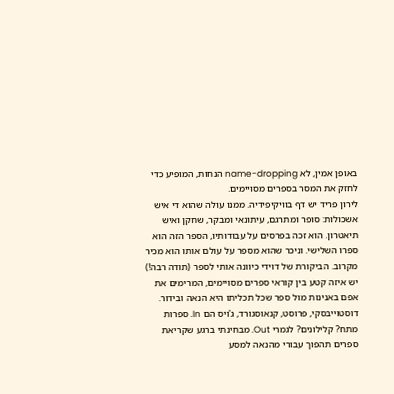באופן אמין, לא name-dropping הנחות, המופיע כדי לחזק את המסר בספרים מסויימים.
לירון פריד יש דף בוויקיפידיה. ממנו עולה שהוא די איש אשכולות: סופר ומתרגם, עיתונאי ומבקר, שחקן ואיש תיאטרון. הוא זכה בפרסים על עבודותיו, הספר הזה הוא ספרו השלישי. וניכר שהוא מספר על עולם אותו הוא מכיר מקרוב. הביקורת של דוידי כיוונה אותי לספר (תודה רבה!)
יש איזה קטע בין קוראי ספרים מסויימים, המרימים את אפם באנינות מול ספר שכל תכליתו היא הנאה ובידור. דוסטוייבסקי, פרוסט, קנאוסגורד, ג'ויס הם In. ספרות מתח? קלילונים? לגמרי Out. מבחינתי ברגע שקריאת ספרים תהפוך עבורי מהנאה למסע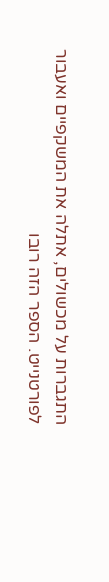התגברות על מכשולים, אתלה את המשקפיים ואעבור לפורטנייט. הספר הזה רובו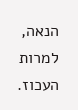הנאה, למרות העכוז.